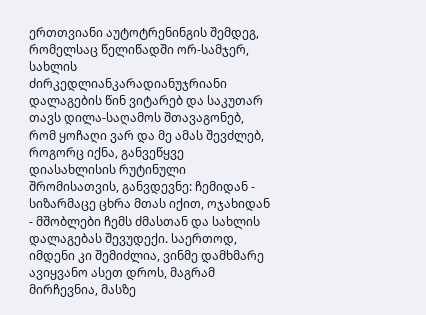ერთთვიანი აუტოტრენინგის შემდეგ, რომელსაც წელიწადში ორ-სამჯერ, სახლის ძირკედლიანკარადიანუჯრიანი დალაგების წინ ვიტარებ და საკუთარ თავს დილა-საღამოს შთავაგონებ, რომ ყოჩაღი ვარ და მე ამას შევძლებ, როგორც იქნა, განვეწყვე დიასახლისის რუტინული შრომისათვის, განვდევნე: ჩემიდან - სიზარმაცე ცხრა მთას იქით, ოჯახიდან - მშობლები ჩემს ძმასთან და სახლის დალაგებას შევუდექი. საერთოდ, იმდენი კი შემიძლია, ვინმე დამხმარე ავიყვანო ასეთ დროს, მაგრამ მირჩევნია, მასზე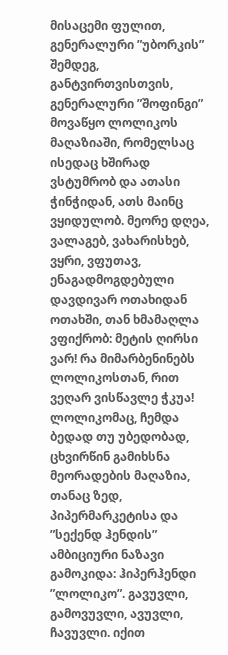მისაცემი ფულით, გენერალური ”უბორკის” შემდეგ, განტვირთვისთვის, გენერალური ”შოფინგი” მოვაწყო ლოლიკოს მაღაზიაში, რომელსაც ისედაც ხშირად ვსტუმრობ და ათასი ჭინჭიდან, ათს მაინც ვყიდულობ. მეორე დღეა, ვალაგებ, ვახარისხებ, ვყრი, ვფუთავ, ენაგადმოგდებული დავდივარ ოთახიდან ოთახში, თან ხმამაღლა ვფიქრობ: მეტის ღირსი ვარ! რა მიმარბენინებს ლოლიკოსთან, რით ვეღარ ვისწავლე ჭკუა! ლოლიკომაც, ჩემდა ბედად თუ უბედობად, ცხვირწინ გამიხსნა მეორადების მაღაზია, თანაც ზედ, პიპერმარკეტისა და ”სექენდ ჰენდის” ამბიციური ნაზავი გამოკიდა: ჰიპერჰენდი ”ლოლიკო”. გავუვლი, გამოვუვლი, ავუვლი, ჩავუვლი. იქით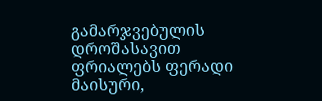გამარჯვებულის დროშასავით ფრიალებს ფერადი მაისური,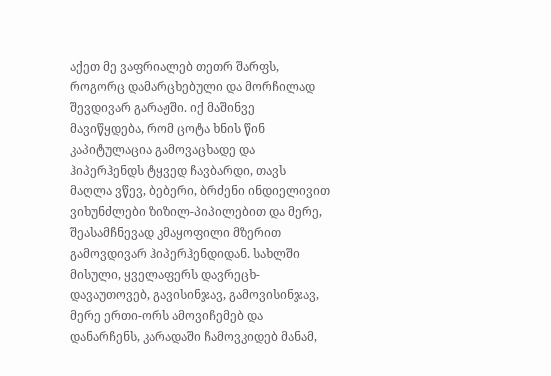აქეთ მე ვაფრიალებ თეთრ შარფს, როგორც დამარცხებული და მორჩილად შევდივარ გარაჟში. იქ მაშინვე მავიწყდება, რომ ცოტა ხნის წინ კაპიტულაცია გამოვაცხადე და ჰიპერჰენდს ტყვედ ჩავბარდი, თავს მაღლა ვწევ, ბებერი, ბრძენი ინდიელივით ვიხუნძლები ზიზილ-პიპილებით და მერე, შეასამჩნევად კმაყოფილი მზერით გამოვდივარ ჰიპერჰენდიდან. სახლში მისული, ყველაფერს დავრეცხ-დავაუთოვებ, გავისინჯავ, გამოვისინჯავ, მერე ერთი-ორს ამოვიჩემებ და დანარჩენს, კარადაში ჩამოვკიდებ მანამ,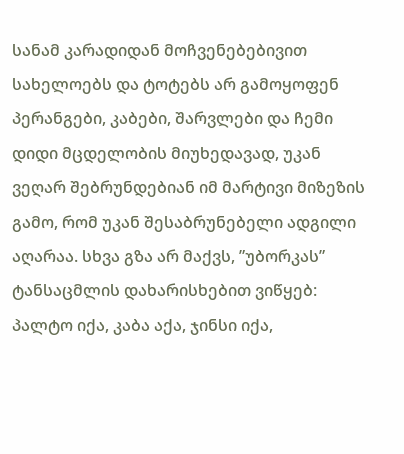სანამ კარადიდან მოჩვენებებივით სახელოებს და ტოტებს არ გამოყოფენ პერანგები, კაბები, შარვლები და ჩემი დიდი მცდელობის მიუხედავად, უკან ვეღარ შებრუნდებიან იმ მარტივი მიზეზის გამო, რომ უკან შესაბრუნებელი ადგილი აღარაა. სხვა გზა არ მაქვს, ”უბორკას” ტანსაცმლის დახარისხებით ვიწყებ: პალტო იქა, კაბა აქა, ჯინსი იქა,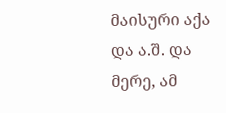მაისური აქა და ა.შ. და მერე, ამ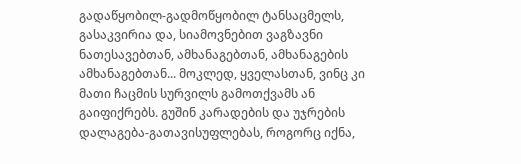გადაწყობილ-გადმოწყობილ ტანსაცმელს, გასაკვირია და, სიამოვნებით ვაგზავნი ნათესავებთან, ამხანაგებთან, ამხანაგების ამხანაგებთან... მოკლედ, ყველასთან, ვინც კი მათი ჩაცმის სურვილს გამოთქვამს ან გაიფიქრებს. გუშინ კარადების და უჯრების დალაგება-გათავისუფლებას, როგორც იქნა,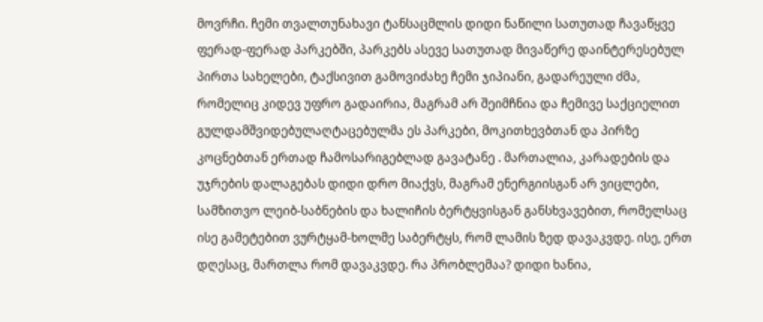მოვრჩი. ჩემი თვალთუნახავი ტანსაცმლის დიდი ნაწილი სათუთად ჩავაწყვე ფერად-ფერად პარკებში, პარკებს ასევე სათუთად მივაწერე დაინტერესებულ პირთა სახელები, ტაქსივით გამოვიძახე ჩემი ჯიპიანი, გადარეული ძმა, რომელიც კიდევ უფრო გადაირია, მაგრამ არ შეიმჩნია და ჩემივე საქციელით გულდამშვიდებულაღტაცებულმა ეს პარკები, მოკითხევბთან და პირზე კოცნებთან ერთად ჩამოსარიგებლად გავატანე . მართალია, კარადების და უჯრების დალაგებას დიდი დრო მიაქვს, მაგრამ ენერგიისგან არ ვიცლები, სამზითვო ლეიბ-საბნების და ხალიჩის ბერტყვისგან განსხვავებით, რომელსაც ისე გამეტებით ვურტყამ-ხოლმე საბერტყს, რომ ლამის ზედ დავაკვდე. ისე, ერთ დღესაც, მართლა რომ დავაკვდე. რა პრობლემაა? დიდი ხანია,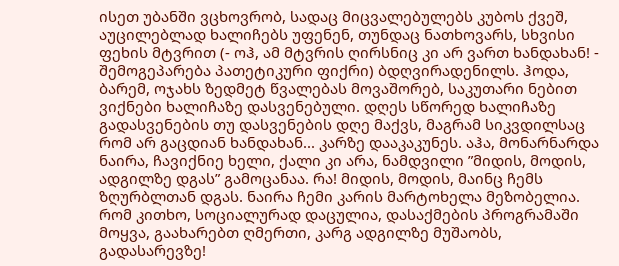ისეთ უბანში ვცხოვრობ, სადაც მიცვალებულებს კუბოს ქვეშ, აუცილებლად ხალიჩებს უფენენ, თუნდაც ნათხოვარს, სხვისი ფეხის მტვრით (- ოჰ, ამ მტვრის ღირსნიც კი არ ვართ ხანდახან! - შემოგეპარება პათეტიკური ფიქრი) ბდღვირადენილს. ჰოდა, ბარემ, ოჯახს ზედმეტ წვალებას მოვაშორებ, საკუთარი ნებით ვიქნები ხალიჩაზე დასვენებული. დღეს სწორედ ხალიჩაზე გადასვენების თუ დასვენების დღე მაქვს, მაგრამ სიკვდილსაც რომ არ გაცდიან ხანდახან... კარზე დააკაკუნეს. აჰა, მონარნარდა ნაირა, ჩავიქნიე ხელი, ქალი კი არა, ნამდვილი ”მიდის, მოდის, ადგილზე დგას” გამოცანაა. რა! მიდის, მოდის, მაინც ჩემს ზღურბლთან დგას. ნაირა ჩემი კარის მარტოხელა მეზობელია. რომ კითხო, სოციალურად დაცულია, დასაქმების პროგრამაში მოყვა, გაახარებთ ღმერთი, კარგ ადგილზე მუშაობს, გადასარევზე!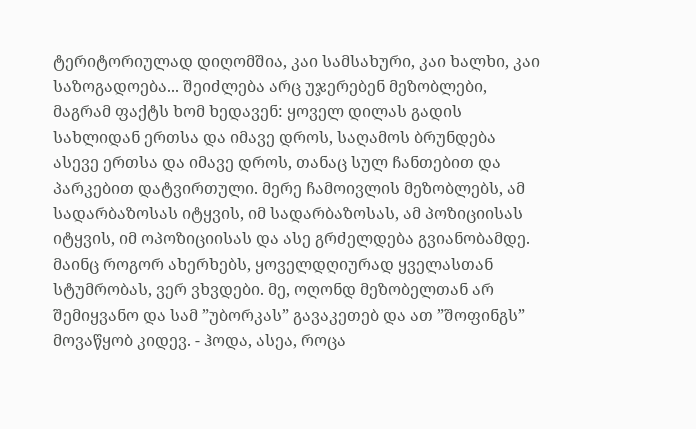ტერიტორიულად დიღომშია, კაი სამსახური, კაი ხალხი, კაი საზოგადოება... შეიძლება არც უჯერებენ მეზობლები, მაგრამ ფაქტს ხომ ხედავენ: ყოველ დილას გადის სახლიდან ერთსა და იმავე დროს, საღამოს ბრუნდება ასევე ერთსა და იმავე დროს, თანაც სულ ჩანთებით და პარკებით დატვირთული. მერე ჩამოივლის მეზობლებს, ამ სადარბაზოსას იტყვის, იმ სადარბაზოსას, ამ პოზიციისას იტყვის, იმ ოპოზიციისას და ასე გრძელდება გვიანობამდე. მაინც როგორ ახერხებს, ყოველდღიურად ყველასთან სტუმრობას, ვერ ვხვდები. მე, ოღონდ მეზობელთან არ შემიყვანო და სამ ”უბორკას” გავაკეთებ და ათ ”შოფინგს” მოვაწყობ კიდევ. - ჰოდა, ასეა, როცა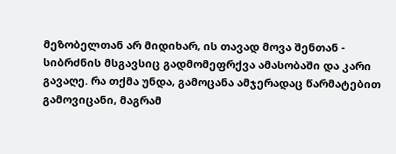მეზობელთან არ მიდიხარ, ის თავად მოვა შენთან - სიბრძნის მსგავსიც გადმომეფრქვა ამასობაში და კარი გავაღე. რა თქმა უნდა, გამოცანა ამჯერადაც წარმატებით გამოვიცანი, მაგრამ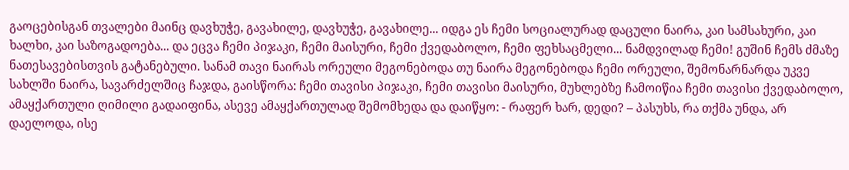გაოცებისგან თვალები მაინც დავხუჭე, გავახილე, დავხუჭე, გავახილე... იდგა ეს ჩემი სოციალურად დაცული ნაირა, კაი სამსახური, კაი ხალხი, კაი საზოგადოება... და ეცვა ჩემი პიჯაკი, ჩემი მაისური, ჩემი ქვედაბოლო, ჩემი ფეხსაცმელი... ნამდვილად ჩემი! გუშინ ჩემს ძმაზე ნათესავებისთვის გატანებული. სანამ თავი ნაირას ორეული მეგონებოდა თუ ნაირა მეგონებოდა ჩემი ორეული, შემონარნარდა უკვე სახლში ნაირა, სავარძელშიც ჩაჯდა, გაისწორა: ჩემი თავისი პიჯაკი, ჩემი თავისი მაისური, მუხლებზე ჩამოიწია ჩემი თავისი ქვედაბოლო, ამაყქართული ღიმილი გადაიფინა, ასევე ამაყქართულად შემომხედა და დაიწყო: - რაფერ ხარ, დედი? – პასუხს, რა თქმა უნდა, არ დაელოდა, ისე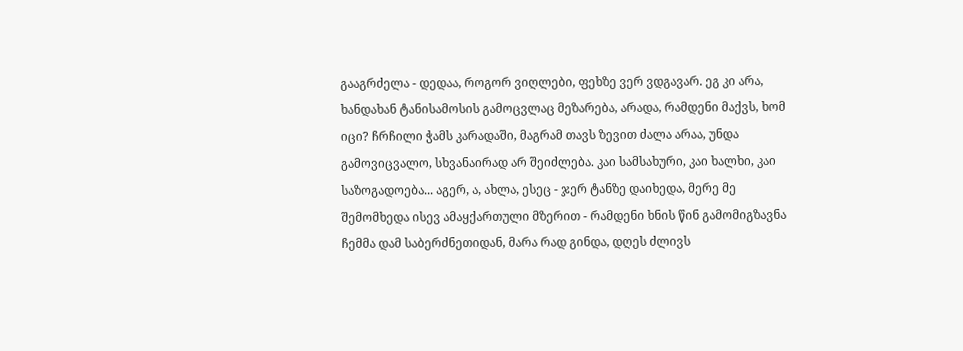გააგრძელა - დედაა, როგორ ვიღლები, ფეხზე ვერ ვდგავარ. ეგ კი არა, ხანდახან ტანისამოსის გამოცვლაც მეზარება, არადა, რამდენი მაქვს, ხომ იცი? ჩრჩილი ჭამს კარადაში, მაგრამ თავს ზევით ძალა არაა, უნდა გამოვიცვალო, სხვანაირად არ შეიძლება. კაი სამსახური, კაი ხალხი, კაი საზოგადოება... აგერ, ა, ახლა, ესეც - ჯერ ტანზე დაიხედა, მერე მე შემომხედა ისევ ამაყქართული მზერით - რამდენი ხნის წინ გამომიგზავნა ჩემმა დამ საბერძნეთიდან, მარა რად გინდა, დღეს ძლივს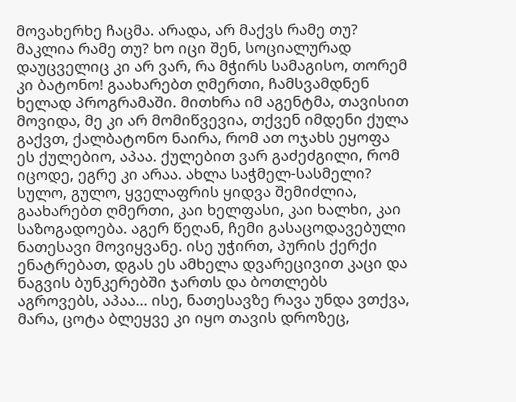მოვახერხე ჩაცმა. არადა, არ მაქვს რამე თუ? მაკლია რამე თუ? ხო იცი შენ, სოციალურად დაუცველიც კი არ ვარ, რა მჭირს სამაგისო, თორემ კი ბატონო! გაახარებთ ღმერთი, ჩამსვამდნენ ხელად პროგრამაში. მითხრა იმ აგენტმა, თავისით მოვიდა, მე კი არ მომიწვევია, თქვენ იმდენი ქულა გაქვთ, ქალბატონო ნაირა, რომ ათ ოჯახს ეყოფა ეს ქულებიო, აპაა. ქულებით ვარ გაძეძგილი, რომ იცოდე, ეგრე კი არაა. ახლა საჭმელ-სასმელი? სულო, გულო, ყველაფრის ყიდვა შემიძლია, გაახარებთ ღმერთი, კაი ხელფასი, კაი ხალხი, კაი საზოგადოება. აგერ წეღან, ჩემი გასაცოდავებული ნათესავი მოვიყვანე. ისე უჭირთ, პურის ქერქი ენატრებათ, დგას ეს ამხელა დვარეცივით კაცი და ნაგვის ბუნკერებში ჯართს და ბოთლებს აგროვებს, აპაა... ისე, ნათესავზე რავა უნდა ვთქვა, მარა, ცოტა ბლეყვე კი იყო თავის დროზეც,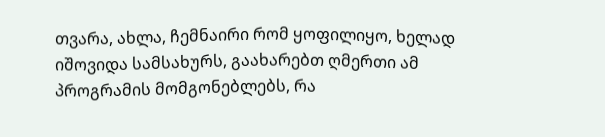თვარა, ახლა, ჩემნაირი რომ ყოფილიყო, ხელად იშოვიდა სამსახურს, გაახარებთ ღმერთი ამ პროგრამის მომგონებლებს, რა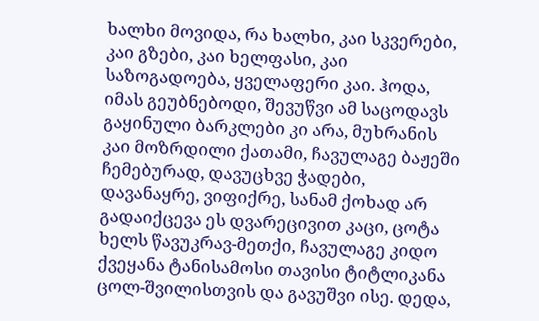ხალხი მოვიდა, რა ხალხი, კაი სკვერები, კაი გზები, კაი ხელფასი, კაი საზოგადოება, ყველაფერი კაი. ჰოდა, იმას გეუბნებოდი, შევუწვი ამ საცოდავს გაყინული ბარკლები კი არა, მუხრანის კაი მოზრდილი ქათამი, ჩავულაგე ბაჟეში ჩემებურად, დავუცხვე ჭადები, დავანაყრე, ვიფიქრე, სანამ ქოხად არ გადაიქცევა ეს დვარეცივით კაცი, ცოტა ხელს წავუკრავ-მეთქი, ჩავულაგე კიდო ქვეყანა ტანისამოსი თავისი ტიტლიკანა ცოლ-შვილისთვის და გავუშვი ისე. დედა,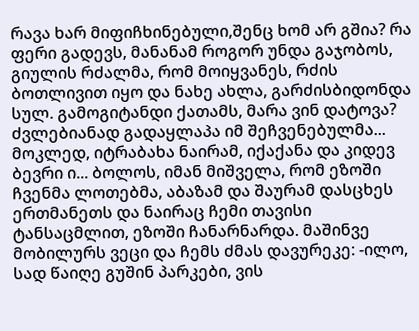რავა ხარ მიფიჩხინებული,შენც ხომ არ გშია? რა ფერი გადევს, მანანამ როგორ უნდა გაჯობოს, გიულის რძალმა, რომ მოიყვანეს, რძის ბოთლივით იყო და ნახე ახლა, გარძისბიდონდა სულ. გამოგიტანდი ქათამს, მარა ვინ დატოვა? ძვლებიანად გადაყლაპა იმ შეჩვენებულმა... მოკლედ, იტრაბახა ნაირამ, იქაქანა და კიდევ ბევრი ი... ბოლოს, იმან მიშველა, რომ ეზოში ჩვენმა ლოთებმა, აბაზამ და შაურამ დასცხეს ერთმანეთს და ნაირაც ჩემი თავისი ტანსაცმლით, ეზოში ჩანარნარდა. მაშინვე მობილურს ვეცი და ჩემს ძმას დავურეკე: -ილო, სად წაიღე გუშინ პარკები, ვის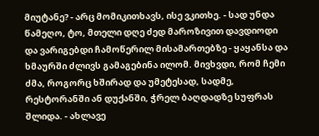მიუტანე? - არც მომიკითხავს, ისე ვკითხე. - სად უნდა წამეღო, ტო, მთელი დღე ძედ მაროზივით დავდიოდი და ვარიგებდი ჩამოწერილ მისამართებზე - ყაყანსა და ხმაურში ძლივს გამაგებინა ილომ. მივხვდი, რომ ჩემი ძმა, როგორც ხშირად და უმეტესად, სადმე, რესტორანში ან დუქანში, ჭრელ ბაღდადზე სუფრას შლიდა. - ახლავე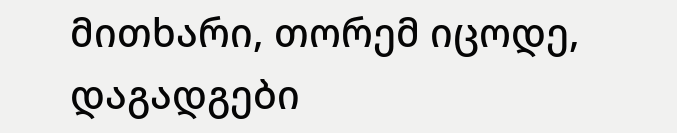მითხარი, თორემ იცოდე, დაგადგები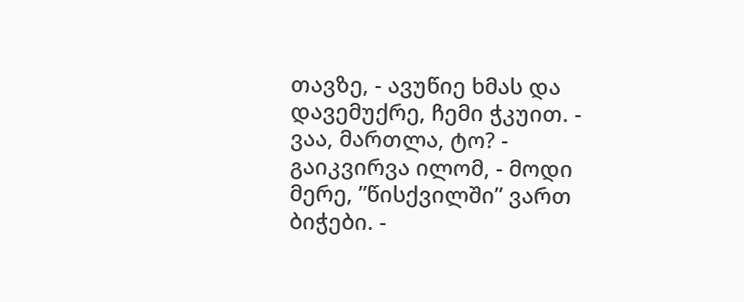თავზე, - ავუწიე ხმას და დავემუქრე, ჩემი ჭკუით. - ვაა, მართლა, ტო? - გაიკვირვა ილომ, - მოდი მერე, ”წისქვილში” ვართ ბიჭები. -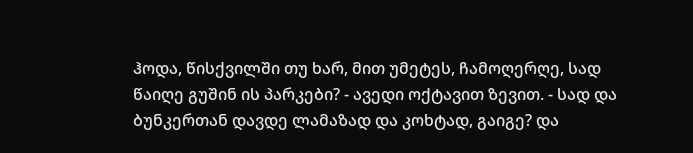ჰოდა, წისქვილში თუ ხარ, მით უმეტეს, ჩამოღერღე, სად წაიღე გუშინ ის პარკები? - ავედი ოქტავით ზევით. - სად და ბუნკერთან დავდე ლამაზად და კოხტად, გაიგე? და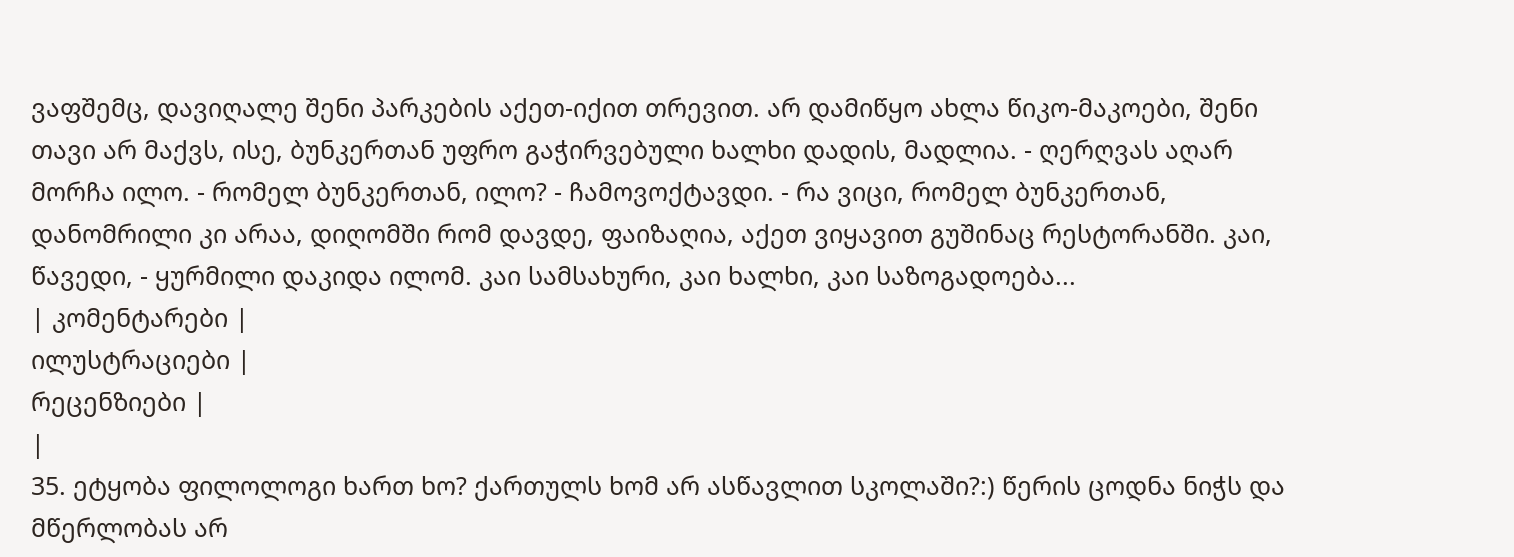ვაფშემც, დავიღალე შენი პარკების აქეთ-იქით თრევით. არ დამიწყო ახლა წიკო-მაკოები, შენი თავი არ მაქვს, ისე, ბუნკერთან უფრო გაჭირვებული ხალხი დადის, მადლია. - ღერღვას აღარ მორჩა ილო. - რომელ ბუნკერთან, ილო? - ჩამოვოქტავდი. - რა ვიცი, რომელ ბუნკერთან, დანომრილი კი არაა, დიღომში რომ დავდე, ფაიზაღია, აქეთ ვიყავით გუშინაც რესტორანში. კაი, წავედი, - ყურმილი დაკიდა ილომ. კაი სამსახური, კაი ხალხი, კაი საზოგადოება...
| კომენტარები |
ილუსტრაციები |
რეცენზიები |
|
35. ეტყობა ფილოლოგი ხართ ხო? ქართულს ხომ არ ასწავლით სკოლაში?:) წერის ცოდნა ნიჭს და მწერლობას არ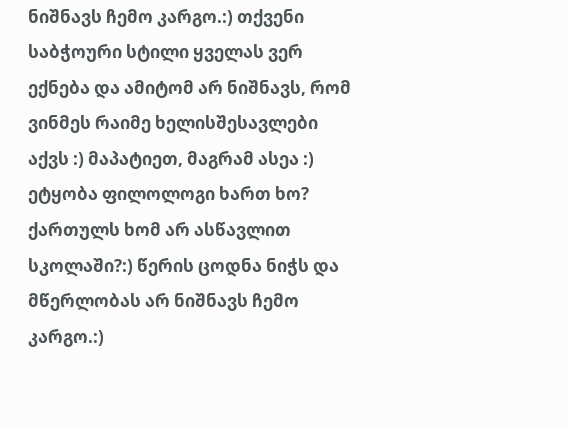ნიშნავს ჩემო კარგო.:) თქვენი საბჭოური სტილი ყველას ვერ ექნება და ამიტომ არ ნიშნავს, რომ ვინმეს რაიმე ხელისშესავლები აქვს :) მაპატიეთ, მაგრამ ასეა :) ეტყობა ფილოლოგი ხართ ხო? ქართულს ხომ არ ასწავლით სკოლაში?:) წერის ცოდნა ნიჭს და მწერლობას არ ნიშნავს ჩემო კარგო.:)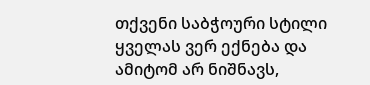თქვენი საბჭოური სტილი ყველას ვერ ექნება და ამიტომ არ ნიშნავს,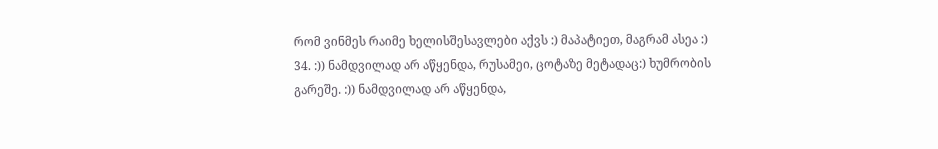რომ ვინმეს რაიმე ხელისშესავლები აქვს :) მაპატიეთ, მაგრამ ასეა :)
34. :)) ნამდვილად არ აწყენდა, რუსამეი, ცოტაზე მეტადაც:) ხუმრობის გარეშე. :)) ნამდვილად არ აწყენდა,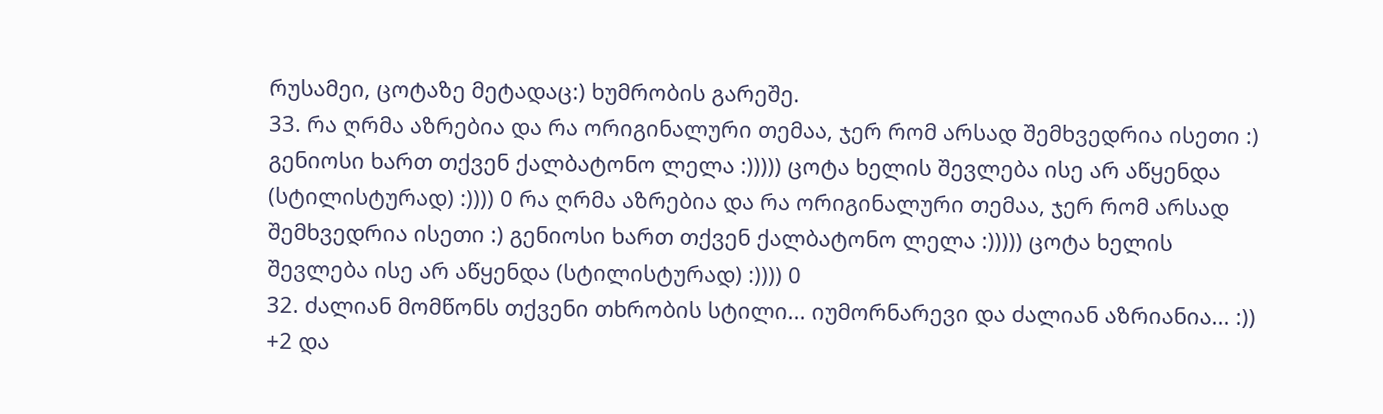რუსამეი, ცოტაზე მეტადაც:) ხუმრობის გარეშე.
33. რა ღრმა აზრებია და რა ორიგინალური თემაა, ჯერ რომ არსად შემხვედრია ისეთი :) გენიოსი ხართ თქვენ ქალბატონო ლელა :))))) ცოტა ხელის შევლება ისე არ აწყენდა (სტილისტურად) :)))) 0 რა ღრმა აზრებია და რა ორიგინალური თემაა, ჯერ რომ არსად შემხვედრია ისეთი :) გენიოსი ხართ თქვენ ქალბატონო ლელა :))))) ცოტა ხელის შევლება ისე არ აწყენდა (სტილისტურად) :)))) 0
32. ძალიან მომწონს თქვენი თხრობის სტილი... იუმორნარევი და ძალიან აზრიანია... :)) +2 და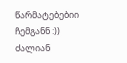წარმატებებიი ჩემგანნ :)) ძალიან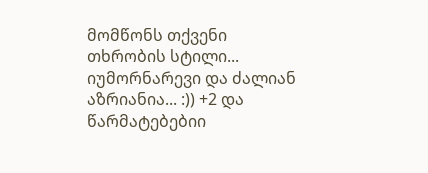მომწონს თქვენი თხრობის სტილი... იუმორნარევი და ძალიან აზრიანია... :)) +2 და წარმატებებიი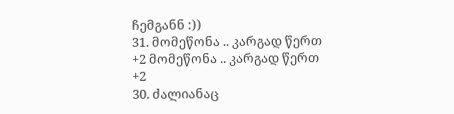ჩემგანნ :))
31. მომეწონა .. კარგად წერთ +2 მომეწონა .. კარგად წერთ +2
30. ძალიანაც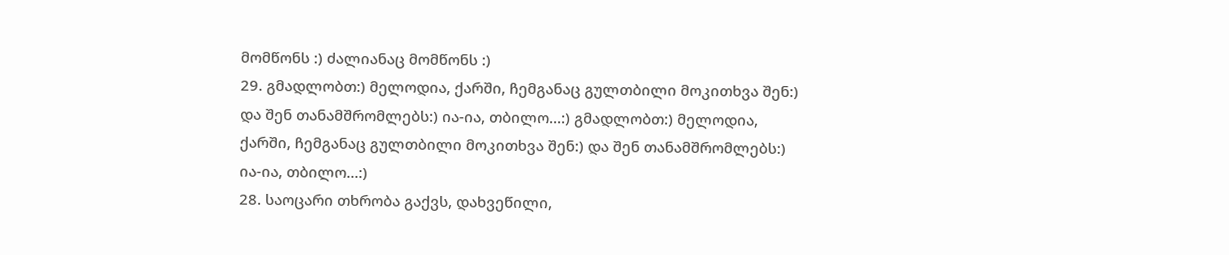მომწონს :) ძალიანაც მომწონს :)
29. გმადლობთ:) მელოდია, ქარში, ჩემგანაც გულთბილი მოკითხვა შენ:) და შენ თანამშრომლებს:) ია-ია, თბილო...:) გმადლობთ:) მელოდია, ქარში, ჩემგანაც გულთბილი მოკითხვა შენ:) და შენ თანამშრომლებს:) ია-ია, თბილო...:)
28. საოცარი თხრობა გაქვს, დახვეწილი,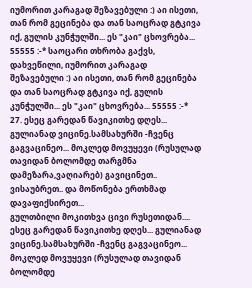იუმორით კარაგად შეზავებული :) აი ისეთი, თან რომ გეცინება და თან საოცრად გტკივა იქ, გულის კუნჭულში... ეს "კაი" ცხოვრება... 55555 :-* საოცარი თხრობა გაქვს, დახვეწილი, იუმორით კარაგად შეზავებული :) აი ისეთი, თან რომ გეცინება და თან საოცრად გტკივა იქ, გულის კუნჭულში... ეს "კაი" ცხოვრება... 55555 :-*
27. ესეც გარედან წავიკითხე დღეს... გულიანად ვიცინე.სამსახურში -ჩვენც გაგვაცინეო... მოკლედ მოვუყევი (რუსულად თავიდან ბოლომდე თარგმნა დამეზარა,ვაღიარებ) გავიცინეთ.. ვისაუბრეთ.. და მოწონება ერთხმად დავაფიქსირეთ...
გულთბილი მოკითხვა ცივი რუსეთიდან.... ესეც გარედან წავიკითხე დღეს... გულიანად ვიცინე.სამსახურში -ჩვენც გაგვაცინეო... მოკლედ მოვუყევი (რუსულად თავიდან ბოლომდე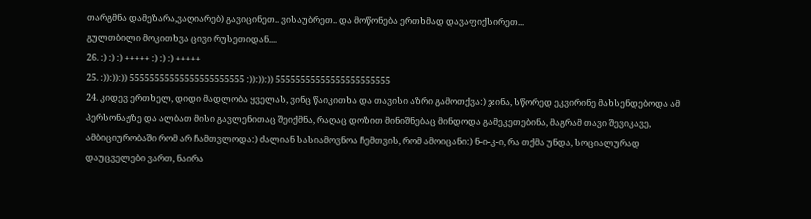თარგმნა დამეზარა,ვაღიარებ) გავიცინეთ.. ვისაუბრეთ.. და მოწონება ერთხმად დავაფიქსირეთ...
გულთბილი მოკითხვა ცივი რუსეთიდან....
26. :) :) :) +++++ :) :) :) +++++
25. :)):)):)) 55555555555555555555555 :)):)):)) 55555555555555555555555
24. კიდევ ერთხელ, დიდი მადლობა ყველას, ვინც წაიკითხა და თავისი აზრი გამოთქვა:) ჯინა, სწორედ ეკვირინე მახსენდებოდა ამ პერსონაჟზე და ალბათ მისი გავლენითაც შეიქმნა, რაღაც დოზით მინიშნებაც მინდოდა გამეკეთებინა, მაგრამ თავი შევიკავე, ამბიციურობაში რომ არ ჩამთვლოდა:) ძალიან სასიამოვნოა ჩემთვის, რომ ამოიცანი:) ნ-ი-კ-ი, რა თქმა უნდა, სოციალურად დაუცველები ვართ, ნაირა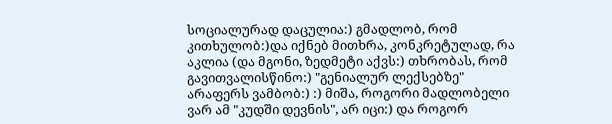სოციალურად დაცულია:) გმადლობ, რომ კითხულობ:)და იქნებ მითხრა, კონკრეტულად, რა აკლია (და მგონი, ზედმეტი აქვს:) თხრობას, რომ გავითვალისწინო:) "გენიალურ ლექსებზე" არაფერს ვამბობ:) :) მიშა, როგორი მადლობელი ვარ ამ "კუდში დევნის", არ იცი:) და როგორ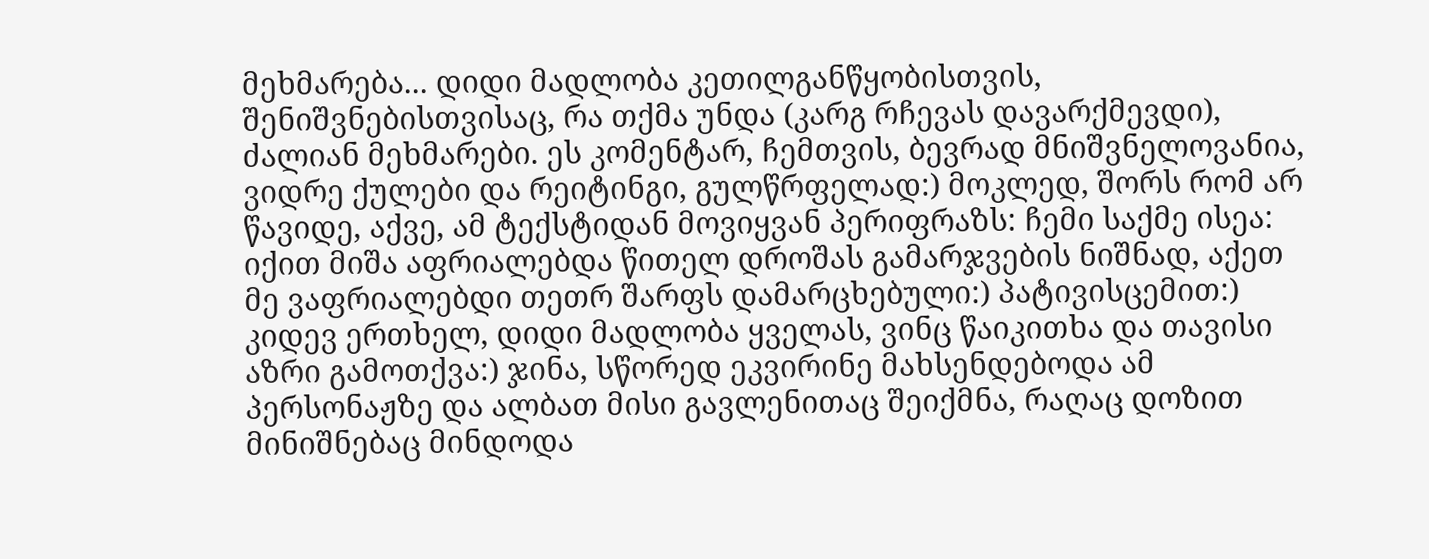მეხმარება... დიდი მადლობა კეთილგანწყობისთვის, შენიშვნებისთვისაც, რა თქმა უნდა (კარგ რჩევას დავარქმევდი), ძალიან მეხმარები. ეს კომენტარ, ჩემთვის, ბევრად მნიშვნელოვანია, ვიდრე ქულები და რეიტინგი, გულწრფელად:) მოკლედ, შორს რომ არ წავიდე, აქვე, ამ ტექსტიდან მოვიყვან პერიფრაზს: ჩემი საქმე ისეა: იქით მიშა აფრიალებდა წითელ დროშას გამარჯვების ნიშნად, აქეთ მე ვაფრიალებდი თეთრ შარფს დამარცხებული:) პატივისცემით:)
კიდევ ერთხელ, დიდი მადლობა ყველას, ვინც წაიკითხა და თავისი აზრი გამოთქვა:) ჯინა, სწორედ ეკვირინე მახსენდებოდა ამ პერსონაჟზე და ალბათ მისი გავლენითაც შეიქმნა, რაღაც დოზით მინიშნებაც მინდოდა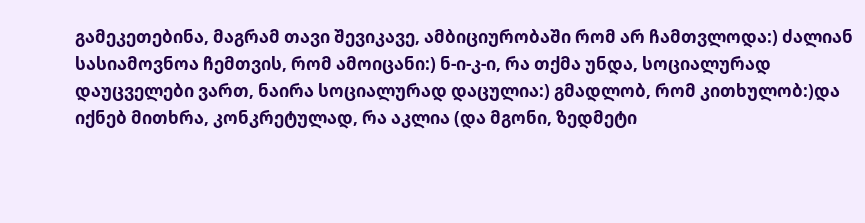გამეკეთებინა, მაგრამ თავი შევიკავე, ამბიციურობაში რომ არ ჩამთვლოდა:) ძალიან სასიამოვნოა ჩემთვის, რომ ამოიცანი:) ნ-ი-კ-ი, რა თქმა უნდა, სოციალურად დაუცველები ვართ, ნაირა სოციალურად დაცულია:) გმადლობ, რომ კითხულობ:)და იქნებ მითხრა, კონკრეტულად, რა აკლია (და მგონი, ზედმეტი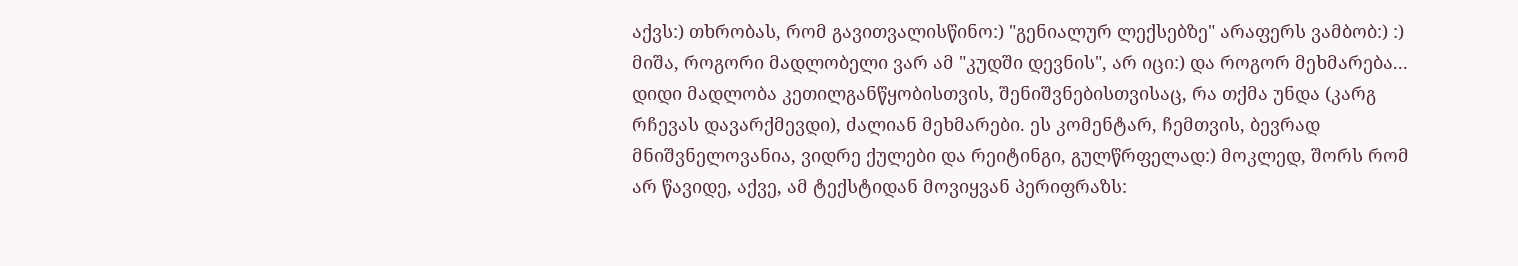აქვს:) თხრობას, რომ გავითვალისწინო:) "გენიალურ ლექსებზე" არაფერს ვამბობ:) :) მიშა, როგორი მადლობელი ვარ ამ "კუდში დევნის", არ იცი:) და როგორ მეხმარება... დიდი მადლობა კეთილგანწყობისთვის, შენიშვნებისთვისაც, რა თქმა უნდა (კარგ რჩევას დავარქმევდი), ძალიან მეხმარები. ეს კომენტარ, ჩემთვის, ბევრად მნიშვნელოვანია, ვიდრე ქულები და რეიტინგი, გულწრფელად:) მოკლედ, შორს რომ არ წავიდე, აქვე, ამ ტექსტიდან მოვიყვან პერიფრაზს: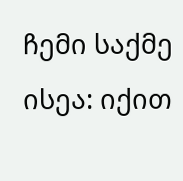ჩემი საქმე ისეა: იქით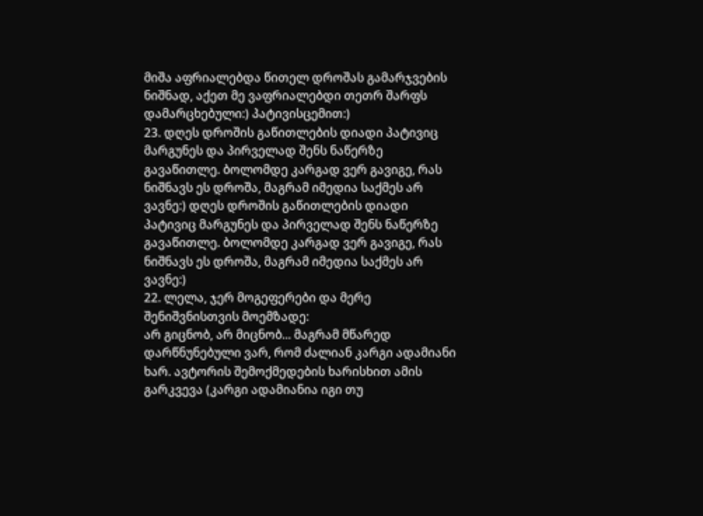მიშა აფრიალებდა წითელ დროშას გამარჯვების ნიშნად, აქეთ მე ვაფრიალებდი თეთრ შარფს დამარცხებული:) პატივისცემით:)
23. დღეს დროშის გაწითლების დიადი პატივიც მარგუნეს და პირველად შენს ნაწერზე გავაწითლე. ბოლომდე კარგად ვერ გავიგე, რას ნიშნავს ეს დროშა, მაგრამ იმედია საქმეს არ ვავნე:) დღეს დროშის გაწითლების დიადი პატივიც მარგუნეს და პირველად შენს ნაწერზე გავაწითლე. ბოლომდე კარგად ვერ გავიგე, რას ნიშნავს ეს დროშა, მაგრამ იმედია საქმეს არ ვავნე:)
22. ლელა, ჯერ მოგეფერები და მერე შენიშვნისთვის მოემზადე:
არ გიცნობ, არ მიცნობ... მაგრამ მწარედ დარწნუნებული ვარ, რომ ძალიან კარგი ადამიანი ხარ. ავტორის შემოქმედების ხარისხით ამის გარკვევა (კარგი ადამიანია იგი თუ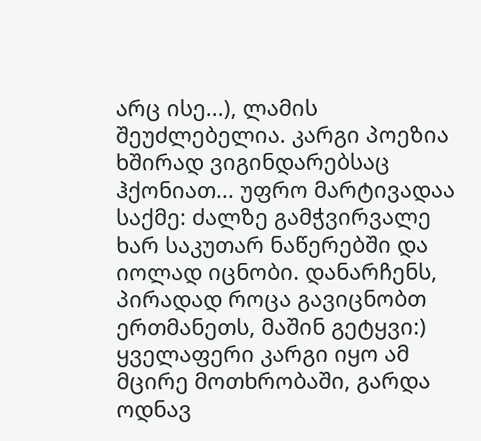არც ისე...), ლამის შეუძლებელია. კარგი პოეზია ხშირად ვიგინდარებსაც ჰქონიათ... უფრო მარტივადაა საქმე: ძალზე გამჭვირვალე ხარ საკუთარ ნაწერებში და იოლად იცნობი. დანარჩენს, პირადად როცა გავიცნობთ ერთმანეთს, მაშინ გეტყვი:)
ყველაფერი კარგი იყო ამ მცირე მოთხრობაში, გარდა ოდნავ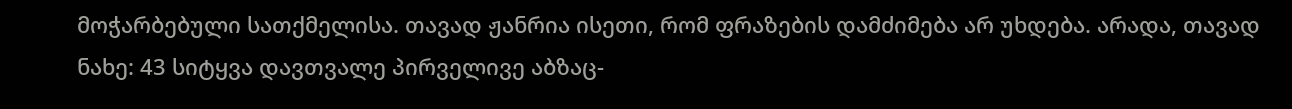მოჭარბებული სათქმელისა. თავად ჟანრია ისეთი, რომ ფრაზების დამძიმება არ უხდება. არადა, თავად ნახე: 43 სიტყვა დავთვალე პირველივე აბზაც-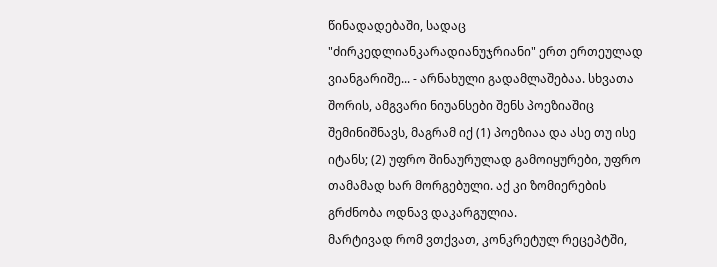წინადადებაში, სადაც "ძირკედლიანკარადიანუჯრიანი" ერთ ერთეულად ვიანგარიშე... - არნახული გადამლაშებაა. სხვათა შორის, ამგვარი ნიუანსები შენს პოეზიაშიც შემინიშნავს, მაგრამ იქ (1) პოეზიაა და ასე თუ ისე იტანს; (2) უფრო შინაურულად გამოიყურები, უფრო თამამად ხარ მორგებული. აქ კი ზომიერების გრძნობა ოდნავ დაკარგულია.
მარტივად რომ ვთქვათ, კონკრეტულ რეცეპტში,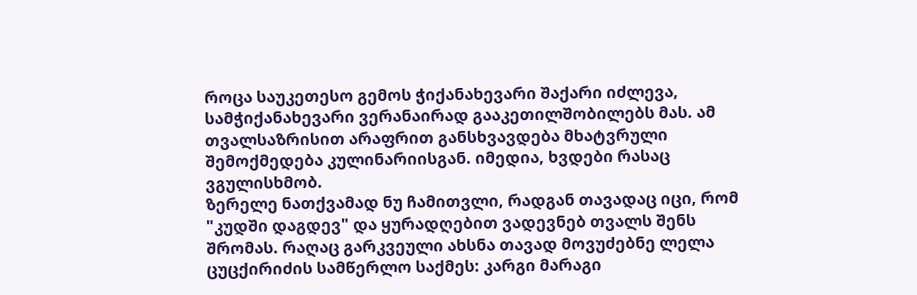როცა საუკეთესო გემოს ჭიქანახევარი შაქარი იძლევა, სამჭიქანახევარი ვერანაირად გააკეთილშობილებს მას. ამ თვალსაზრისით არაფრით განსხვავდება მხატვრული შემოქმედება კულინარიისგან. იმედია, ხვდები რასაც ვგულისხმობ.
ზერელე ნათქვამად ნუ ჩამითვლი, რადგან თავადაც იცი, რომ "კუდში დაგდევ" და ყურადღებით ვადევნებ თვალს შენს შრომას. რაღაც გარკვეული ახსნა თავად მოვუძებნე ლელა ცუცქირიძის სამწერლო საქმეს: კარგი მარაგი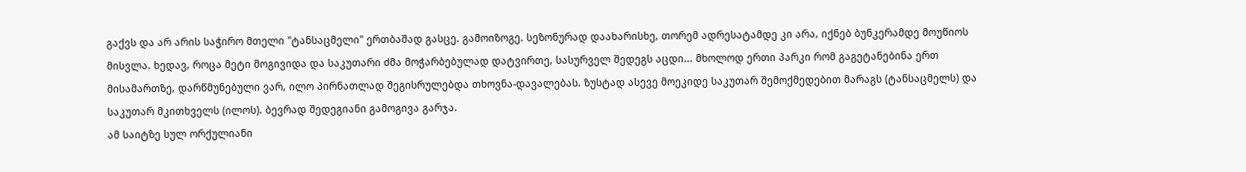გაქვს და არ არის საჭირო მთელი "ტანსაცმელი" ერთბაშად გასცე. გამოიზოგე. სეზონურად დაახარისხე, თორემ ადრესატამდე კი არა, იქნებ ბუნკერამდე მოუწიოს მისვლა. ხედავ, როცა მეტი მოგივიდა და საკუთარი ძმა მოჭარბებულად დატვირთე, სასურველ შედეგს აცდი... მხოლოდ ერთი პარკი რომ გაგეტანებინა ერთ მისამართზე, დარწმუნებული ვარ, ილო პირნათლად შეგისრულებდა თხოვნა-დავალებას. ზუსტად ასევე მოეკიდე საკუთარ შემოქმედებით მარაგს (ტანსაცმელს) და საკუთარ მკითხველს (ილოს). ბევრად შედეგიანი გამოგივა გარჯა.
ამ საიტზე სულ ორქულიანი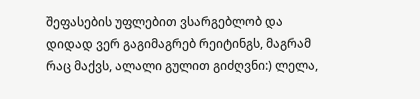შეფასების უფლებით ვსარგებლობ და დიდად ვერ გაგიმაგრებ რეიტინგს, მაგრამ რაც მაქვს, ალალი გულით გიძღვნი:) ლელა,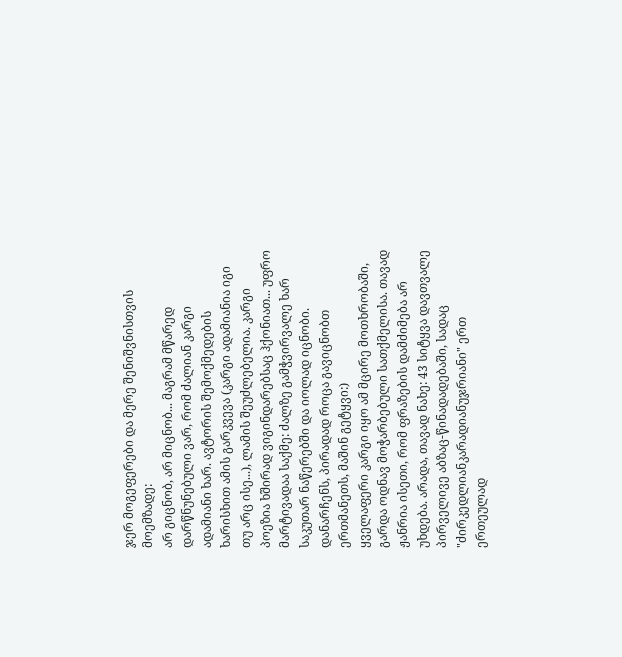ჯერ მოგეფერები და მერე შენიშვნისთვის მოემზადე:
არ გიცნობ, არ მიცნობ... მაგრამ მწარედ დარწნუნებული ვარ, რომ ძალიან კარგი ადამიანი ხარ. ავტორის შემოქმედების ხარისხით ამის გარკვევა (კარგი ადამიანია იგი თუ არც ისე...), ლამის შეუძლებელია. კარგი პოეზია ხშირად ვიგინდარებსაც ჰქონიათ... უფრო მარტივადაა საქმე: ძალზე გამჭვირვალე ხარ საკუთარ ნაწერებში და იოლად იცნობი. დანარჩენს, პირადად როცა გავიცნობთ ერთმანეთს, მაშინ გეტყვი:)
ყველაფერი კარგი იყო ამ მცირე მოთხრობაში, გარდა ოდნავ მოჭარბებული სათქმელისა. თავად ჟანრია ისეთი, რომ ფრაზების დამძიმება არ უხდება. არადა, თავად ნახე: 43 სიტყვა დავთვალე პირველივე აბზაც-წინადადებაში, სადაც "ძირკედლიანკარადიანუჯრიანი" ერთ ერთეულად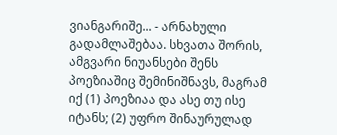ვიანგარიშე... - არნახული გადამლაშებაა. სხვათა შორის, ამგვარი ნიუანსები შენს პოეზიაშიც შემინიშნავს, მაგრამ იქ (1) პოეზიაა და ასე თუ ისე იტანს; (2) უფრო შინაურულად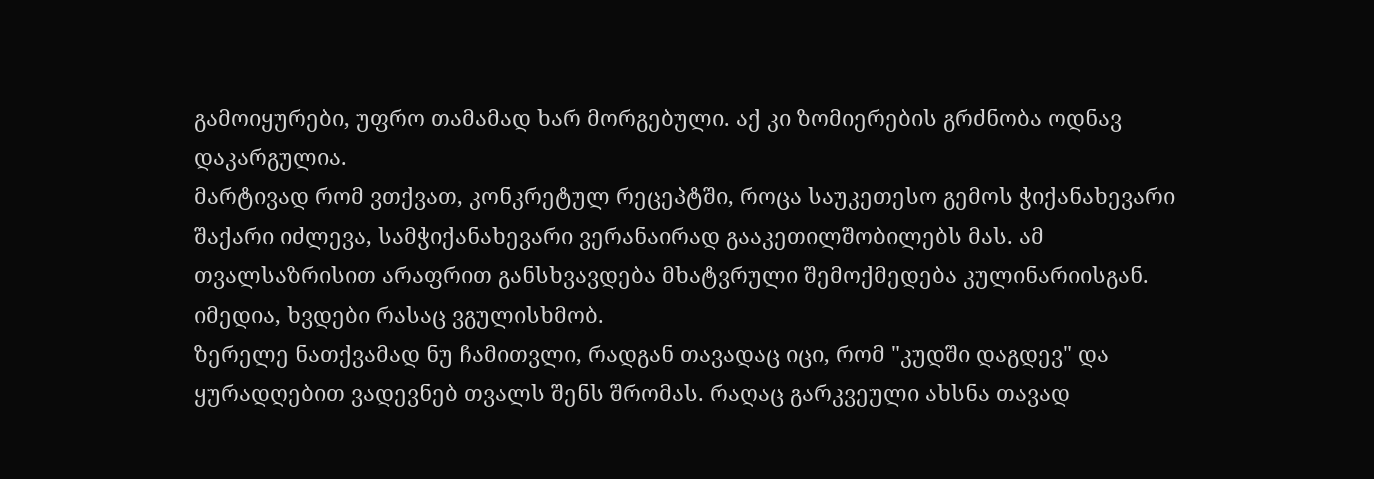გამოიყურები, უფრო თამამად ხარ მორგებული. აქ კი ზომიერების გრძნობა ოდნავ დაკარგულია.
მარტივად რომ ვთქვათ, კონკრეტულ რეცეპტში, როცა საუკეთესო გემოს ჭიქანახევარი შაქარი იძლევა, სამჭიქანახევარი ვერანაირად გააკეთილშობილებს მას. ამ თვალსაზრისით არაფრით განსხვავდება მხატვრული შემოქმედება კულინარიისგან. იმედია, ხვდები რასაც ვგულისხმობ.
ზერელე ნათქვამად ნუ ჩამითვლი, რადგან თავადაც იცი, რომ "კუდში დაგდევ" და ყურადღებით ვადევნებ თვალს შენს შრომას. რაღაც გარკვეული ახსნა თავად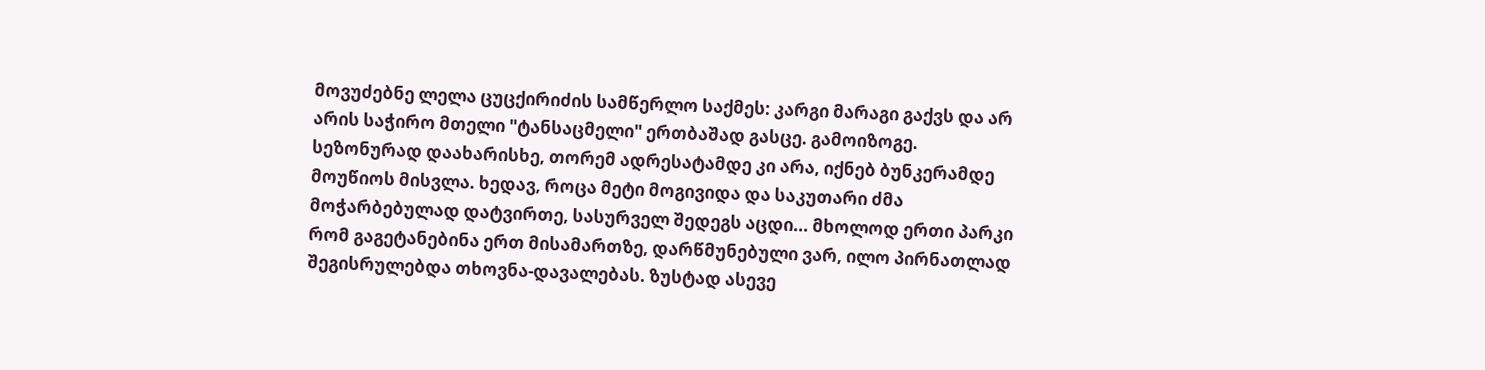მოვუძებნე ლელა ცუცქირიძის სამწერლო საქმეს: კარგი მარაგი გაქვს და არ არის საჭირო მთელი "ტანსაცმელი" ერთბაშად გასცე. გამოიზოგე. სეზონურად დაახარისხე, თორემ ადრესატამდე კი არა, იქნებ ბუნკერამდე მოუწიოს მისვლა. ხედავ, როცა მეტი მოგივიდა და საკუთარი ძმა მოჭარბებულად დატვირთე, სასურველ შედეგს აცდი... მხოლოდ ერთი პარკი რომ გაგეტანებინა ერთ მისამართზე, დარწმუნებული ვარ, ილო პირნათლად შეგისრულებდა თხოვნა-დავალებას. ზუსტად ასევე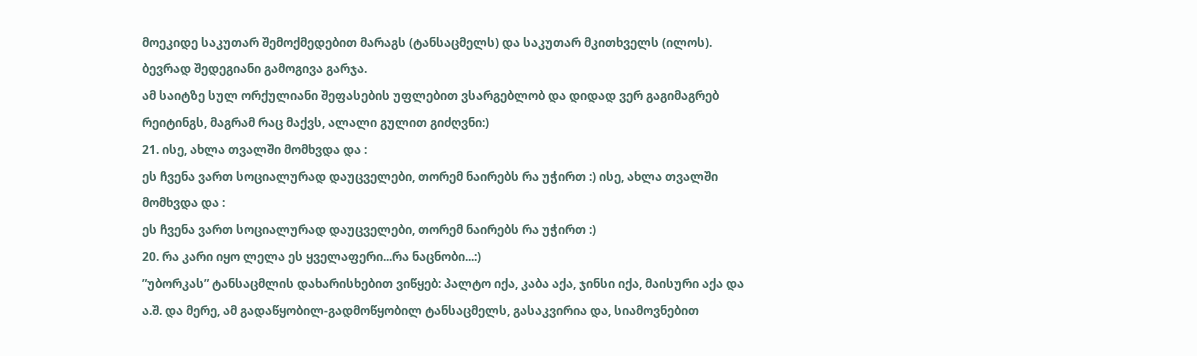მოეკიდე საკუთარ შემოქმედებით მარაგს (ტანსაცმელს) და საკუთარ მკითხველს (ილოს). ბევრად შედეგიანი გამოგივა გარჯა.
ამ საიტზე სულ ორქულიანი შეფასების უფლებით ვსარგებლობ და დიდად ვერ გაგიმაგრებ რეიტინგს, მაგრამ რაც მაქვს, ალალი გულით გიძღვნი:)
21. ისე, ახლა თვალში მომხვდა და :
ეს ჩვენა ვართ სოციალურად დაუცველები, თორემ ნაირებს რა უჭირთ :) ისე, ახლა თვალში მომხვდა და :
ეს ჩვენა ვართ სოციალურად დაუცველები, თორემ ნაირებს რა უჭირთ :)
20. რა კარი იყო ლელა ეს ყველაფერი...რა ნაცნობი...:)
”უბორკას” ტანსაცმლის დახარისხებით ვიწყებ: პალტო იქა, კაბა აქა, ჯინსი იქა, მაისური აქა და ა.შ. და მერე, ამ გადაწყობილ-გადმოწყობილ ტანსაცმელს, გასაკვირია და, სიამოვნებით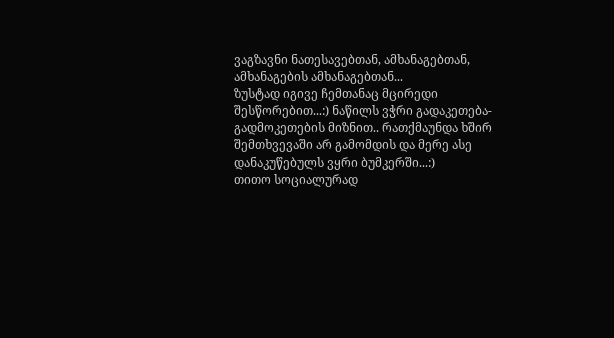ვაგზავნი ნათესავებთან, ამხანაგებთან, ამხანაგების ამხანაგებთან...
ზუსტად იგივე ჩემთანაც მცირედი შესწორებით...:) ნაწილს ვჭრი გადაკეთება-გადმოკეთების მიზნით.. რათქმაუნდა ხშირ შემთხვევაში არ გამომდის და მერე ასე დანაკუწებულს ვყრი ბუმკერში...:)
თითო სოციალურად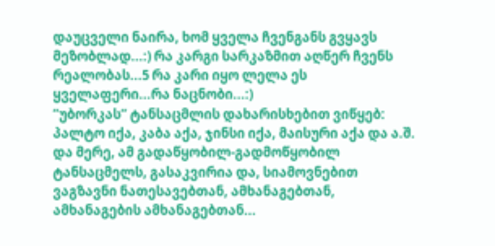დაუცველი ნაირა, ხომ ყველა ჩვენგანს გვყავს მეზობლად...:) რა კარგი სარკაზმით აღწერ ჩვენს რეალობას...5 რა კარი იყო ლელა ეს ყველაფერი...რა ნაცნობი...:)
”უბორკას” ტანსაცმლის დახარისხებით ვიწყებ: პალტო იქა, კაბა აქა, ჯინსი იქა, მაისური აქა და ა.შ. და მერე, ამ გადაწყობილ-გადმოწყობილ ტანსაცმელს, გასაკვირია და, სიამოვნებით ვაგზავნი ნათესავებთან, ამხანაგებთან, ამხანაგების ამხანაგებთან...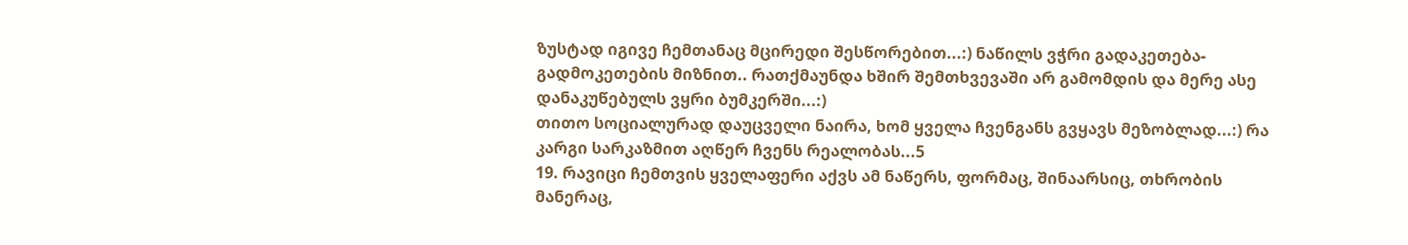ზუსტად იგივე ჩემთანაც მცირედი შესწორებით...:) ნაწილს ვჭრი გადაკეთება-გადმოკეთების მიზნით.. რათქმაუნდა ხშირ შემთხვევაში არ გამომდის და მერე ასე დანაკუწებულს ვყრი ბუმკერში...:)
თითო სოციალურად დაუცველი ნაირა, ხომ ყველა ჩვენგანს გვყავს მეზობლად...:) რა კარგი სარკაზმით აღწერ ჩვენს რეალობას...5
19. რავიცი ჩემთვის ყველაფერი აქვს ამ ნაწერს, ფორმაც, შინაარსიც, თხრობის მანერაც,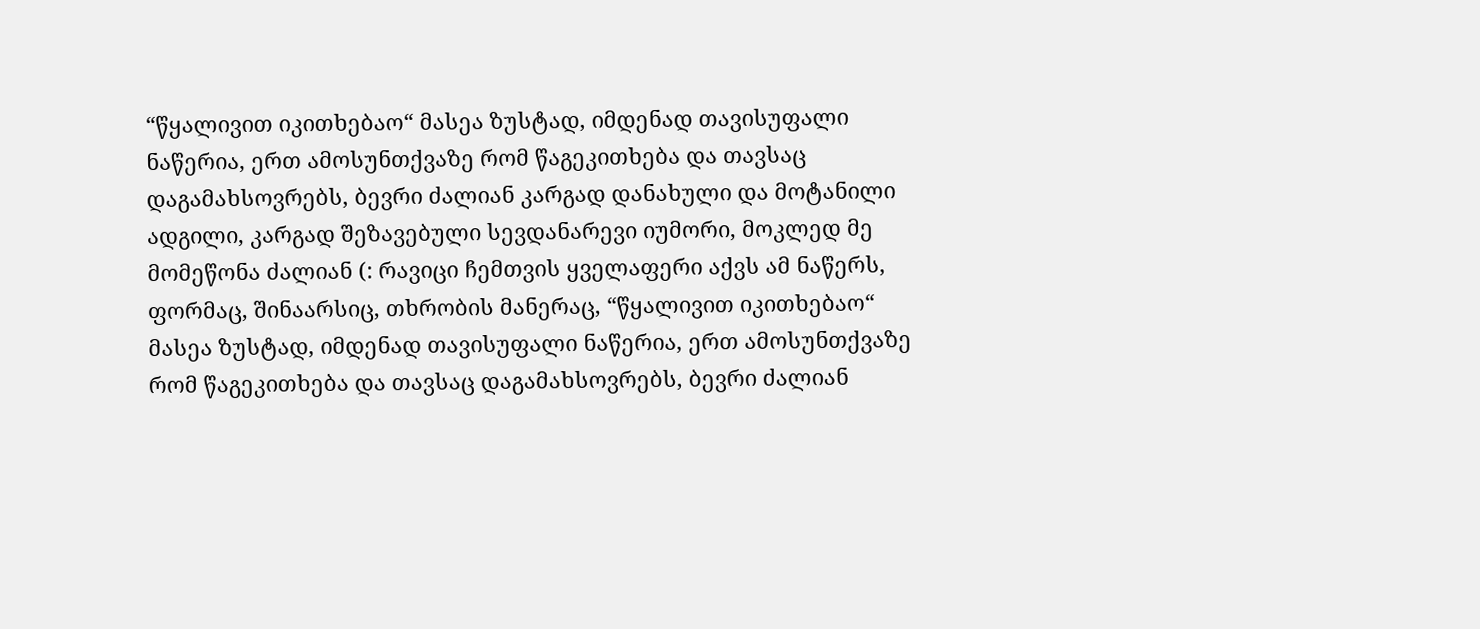“წყალივით იკითხებაო“ მასეა ზუსტად, იმდენად თავისუფალი ნაწერია, ერთ ამოსუნთქვაზე რომ წაგეკითხება და თავსაც დაგამახსოვრებს, ბევრი ძალიან კარგად დანახული და მოტანილი ადგილი, კარგად შეზავებული სევდანარევი იუმორი, მოკლედ მე მომეწონა ძალიან (: რავიცი ჩემთვის ყველაფერი აქვს ამ ნაწერს, ფორმაც, შინაარსიც, თხრობის მანერაც, “წყალივით იკითხებაო“ მასეა ზუსტად, იმდენად თავისუფალი ნაწერია, ერთ ამოსუნთქვაზე რომ წაგეკითხება და თავსაც დაგამახსოვრებს, ბევრი ძალიან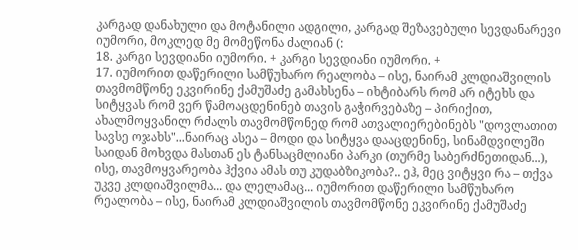კარგად დანახული და მოტანილი ადგილი, კარგად შეზავებული სევდანარევი იუმორი, მოკლედ მე მომეწონა ძალიან (:
18. კარგი სევდიანი იუმორი. + კარგი სევდიანი იუმორი. +
17. იუმორით დაწერილი სამწუხარო რეალობა – ისე, ნაირამ კლდიაშვილის თავმომწონე ეკვირინე ქამუშაძე გამახსენა – იხტიბარს რომ არ იტეხს და სიტყვას რომ ვერ წამოაცდენინებ თავის გაჭირვებაზე – პირიქით, ახალმოყვანილ რძალს თავმომწონედ რომ ათვალიერებინებს "დოვლათით სავსე ოჯახს"...ნაირაც ასეა – მოდი და სიტყვა დააცდენინე, სინამდვილეში საიდან მოხვდა მასთან ეს ტანსაცმლიანი პარკი (თურმე საბერძნეთიდან...), ისე, თავმოყვარეობა ჰქვია ამას თუ კუდაბზიკობა?.. ეჰ, მეც ვიტყვი რა – თქვა უკვე კლდიაშვილმა... და ლელამაც... იუმორით დაწერილი სამწუხარო რეალობა – ისე, ნაირამ კლდიაშვილის თავმომწონე ეკვირინე ქამუშაძე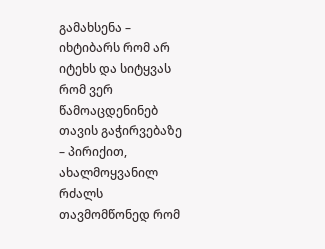გამახსენა – იხტიბარს რომ არ იტეხს და სიტყვას რომ ვერ წამოაცდენინებ თავის გაჭირვებაზე – პირიქით, ახალმოყვანილ რძალს თავმომწონედ რომ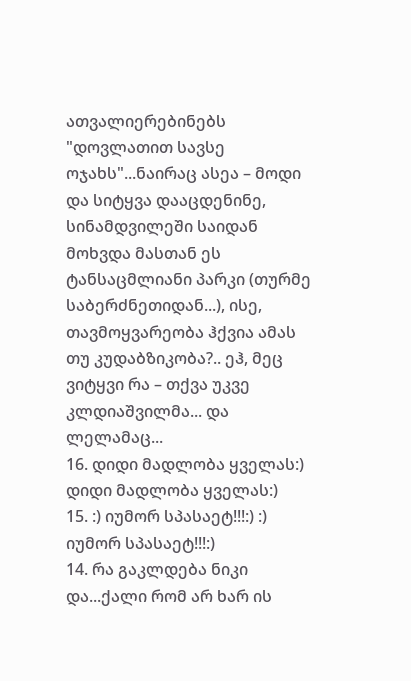ათვალიერებინებს "დოვლათით სავსე ოჯახს"...ნაირაც ასეა – მოდი და სიტყვა დააცდენინე, სინამდვილეში საიდან მოხვდა მასთან ეს ტანსაცმლიანი პარკი (თურმე საბერძნეთიდან...), ისე, თავმოყვარეობა ჰქვია ამას თუ კუდაბზიკობა?.. ეჰ, მეც ვიტყვი რა – თქვა უკვე კლდიაშვილმა... და ლელამაც...
16. დიდი მადლობა ყველას:) დიდი მადლობა ყველას:)
15. :) იუმორ სპასაეტ!!!:) :) იუმორ სპასაეტ!!!:)
14. რა გაკლდება ნიკი და...ქალი რომ არ ხარ ის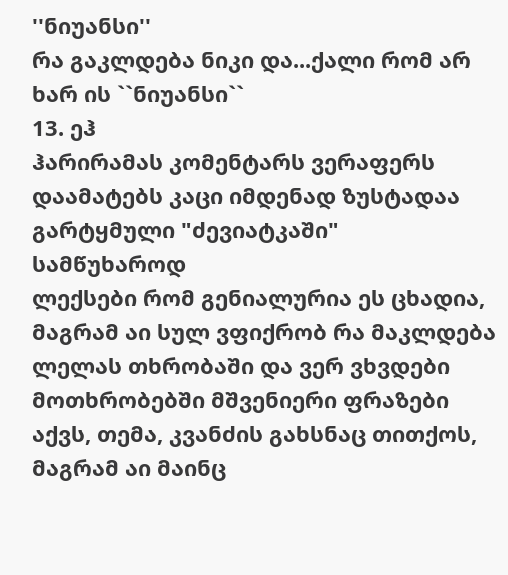''ნიუანსი''
რა გაკლდება ნიკი და...ქალი რომ არ ხარ ის ``ნიუანსი``
13. ეჰ
ჰარირამას კომენტარს ვერაფერს დაამატებს კაცი იმდენად ზუსტადაა გარტყმული "ძევიატკაში" სამწუხაროდ
ლექსები რომ გენიალურია ეს ცხადია, მაგრამ აი სულ ვფიქრობ რა მაკლდება ლელას თხრობაში და ვერ ვხვდები მოთხრობებში მშვენიერი ფრაზები აქვს, თემა, კვანძის გახსნაც თითქოს, მაგრამ აი მაინც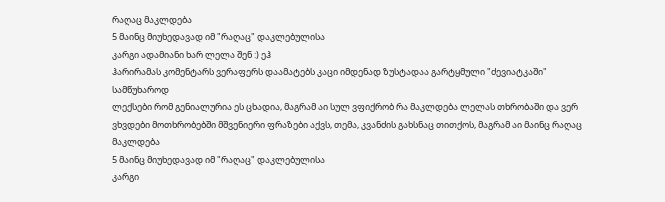რაღაც მაკლდება
5 მაინც მიუხედავად იმ "რაღაც" დაკლებულისა
კარგი ადამიანი ხარ ლელა შენ :) ეჰ
ჰარირამას კომენტარს ვერაფერს დაამატებს კაცი იმდენად ზუსტადაა გარტყმული "ძევიატკაში" სამწუხაროდ
ლექსები რომ გენიალურია ეს ცხადია, მაგრამ აი სულ ვფიქრობ რა მაკლდება ლელას თხრობაში და ვერ ვხვდები მოთხრობებში მშვენიერი ფრაზები აქვს, თემა, კვანძის გახსნაც თითქოს, მაგრამ აი მაინც რაღაც მაკლდება
5 მაინც მიუხედავად იმ "რაღაც" დაკლებულისა
კარგი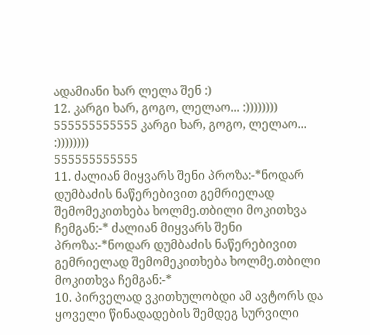ადამიანი ხარ ლელა შენ :)
12. კარგი ხარ, გოგო, ლელაო... :))))))))
555555555555 კარგი ხარ, გოგო, ლელაო... :))))))))
555555555555
11. ძალიან მიყვარს შენი პროზა:-*ნოდარ დუმბაძის ნაწერებივით გემრიელად შემომეკითხება ხოლმე.თბილი მოკითხვა ჩემგან:-* ძალიან მიყვარს შენი პროზა:-*ნოდარ დუმბაძის ნაწერებივით გემრიელად შემომეკითხება ხოლმე.თბილი მოკითხვა ჩემგან:-*
10. პირველად ვკითხულობდი ამ ავტორს და ყოველი წინადადების შემდეგ სურვილი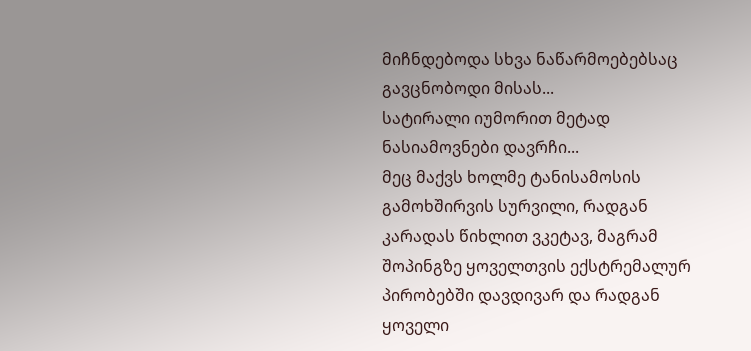მიჩნდებოდა სხვა ნაწარმოებებსაც გავცნობოდი მისას...
სატირალი იუმორით მეტად ნასიამოვნები დავრჩი...
მეც მაქვს ხოლმე ტანისამოსის გამოხშირვის სურვილი, რადგან კარადას წიხლით ვკეტავ, მაგრამ შოპინგზე ყოველთვის ექსტრემალურ პირობებში დავდივარ და რადგან ყოველი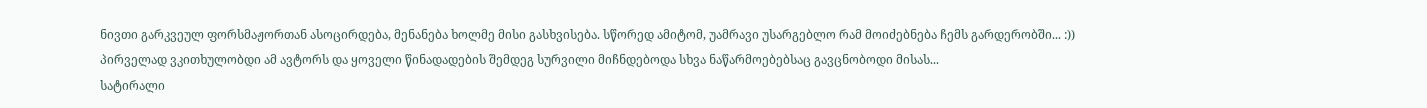ნივთი გარკვეულ ფორსმაჟორთან ასოცირდება, მენანება ხოლმე მისი გასხვისება. სწორედ ამიტომ, უამრავი უსარგებლო რამ მოიძებნება ჩემს გარდერობში... :)) პირველად ვკითხულობდი ამ ავტორს და ყოველი წინადადების შემდეგ სურვილი მიჩნდებოდა სხვა ნაწარმოებებსაც გავცნობოდი მისას...
სატირალი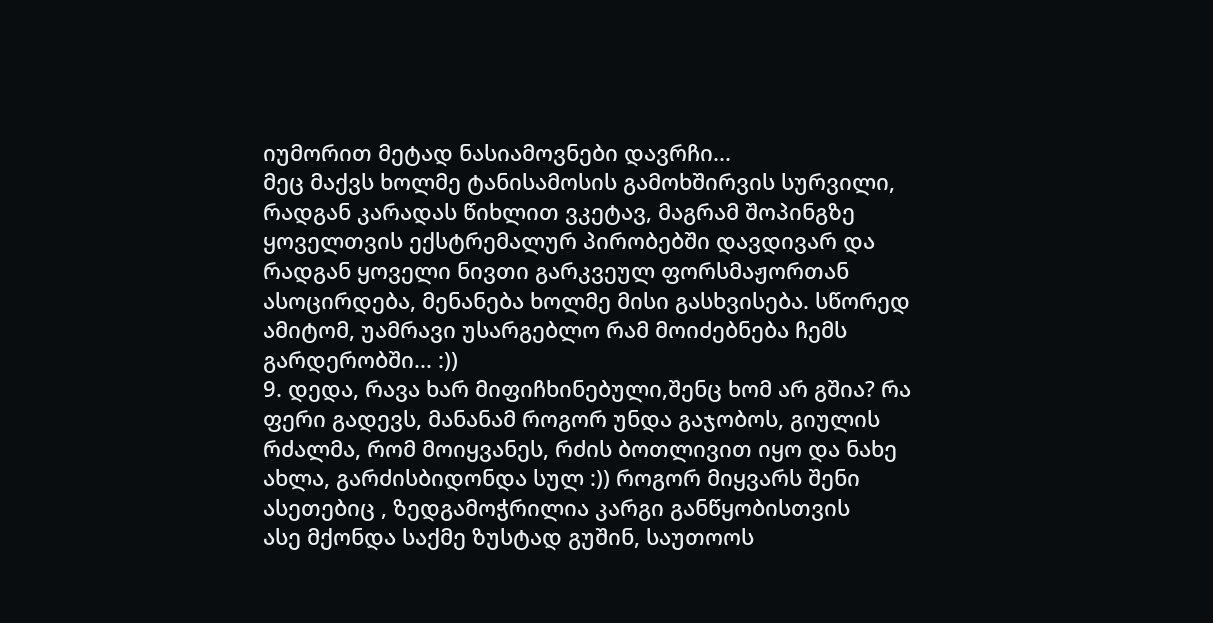იუმორით მეტად ნასიამოვნები დავრჩი...
მეც მაქვს ხოლმე ტანისამოსის გამოხშირვის სურვილი, რადგან კარადას წიხლით ვკეტავ, მაგრამ შოპინგზე ყოველთვის ექსტრემალურ პირობებში დავდივარ და რადგან ყოველი ნივთი გარკვეულ ფორსმაჟორთან ასოცირდება, მენანება ხოლმე მისი გასხვისება. სწორედ ამიტომ, უამრავი უსარგებლო რამ მოიძებნება ჩემს გარდერობში... :))
9. დედა, რავა ხარ მიფიჩხინებული,შენც ხომ არ გშია? რა ფერი გადევს, მანანამ როგორ უნდა გაჯობოს, გიულის რძალმა, რომ მოიყვანეს, რძის ბოთლივით იყო და ნახე ახლა, გარძისბიდონდა სულ :)) როგორ მიყვარს შენი ასეთებიც , ზედგამოჭრილია კარგი განწყობისთვის
ასე მქონდა საქმე ზუსტად გუშინ, საუთოოს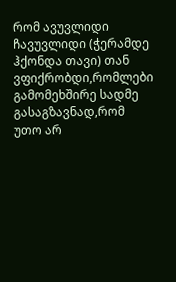რომ ავუვლიდი ჩავუვლიდი (ჭერამდე ჰქონდა თავი) თან ვფიქრობდი,რომლები გამომეხშირე სადმე გასაგზავნად,რომ უთო არ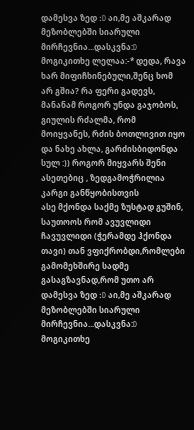დამესვა ზედ :D აი,მე აშკარად მეზობლებში სიარული მირჩევნია...დასკვნა:D მოგიკითხე ლელაა:-* დედა, რავა ხარ მიფიჩხინებული,შენც ხომ არ გშია? რა ფერი გადევს, მანანამ როგორ უნდა გაჯობოს, გიულის რძალმა, რომ მოიყვანეს, რძის ბოთლივით იყო და ნახე ახლა, გარძისბიდონდა სულ :)) როგორ მიყვარს შენი ასეთებიც , ზედგამოჭრილია კარგი განწყობისთვის
ასე მქონდა საქმე ზუსტად გუშინ, საუთოოს რომ ავუვლიდი ჩავუვლიდი (ჭერამდე ჰქონდა თავი) თან ვფიქრობდი,რომლები გამომეხშირე სადმე გასაგზავნად,რომ უთო არ დამესვა ზედ :D აი,მე აშკარად მეზობლებში სიარული მირჩევნია...დასკვნა:D მოგიკითხე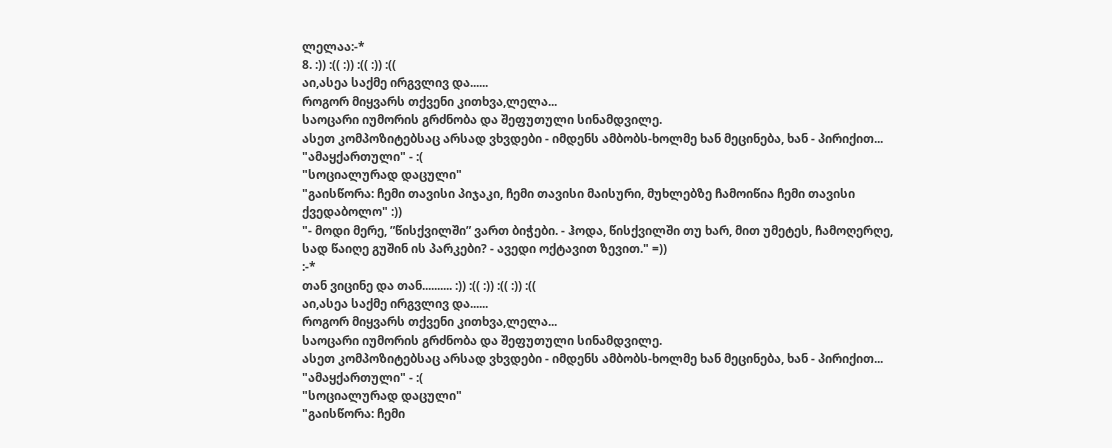ლელაა:-*
8. :)) :(( :)) :(( :)) :((
აი,ასეა საქმე ირგვლივ და......
როგორ მიყვარს თქვენი კითხვა,ლელა...
საოცარი იუმორის გრძნობა და შეფუთული სინამდვილე.
ასეთ კომპოზიტებსაც არსად ვხვდები - იმდენს ამბობს-ხოლმე ხან მეცინება, ხან - პირიქით...
"ამაყქართული" - :(
"სოციალურად დაცული"
"გაისწორა: ჩემი თავისი პიჯაკი, ჩემი თავისი მაისური, მუხლებზე ჩამოიწია ჩემი თავისი ქვედაბოლო" :))
"- მოდი მერე, ”წისქვილში” ვართ ბიჭები. - ჰოდა, წისქვილში თუ ხარ, მით უმეტეს, ჩამოღერღე, სად წაიღე გუშინ ის პარკები? - ავედი ოქტავით ზევით." =))
:-*
თან ვიცინე და თან.......... :)) :(( :)) :(( :)) :((
აი,ასეა საქმე ირგვლივ და......
როგორ მიყვარს თქვენი კითხვა,ლელა...
საოცარი იუმორის გრძნობა და შეფუთული სინამდვილე.
ასეთ კომპოზიტებსაც არსად ვხვდები - იმდენს ამბობს-ხოლმე ხან მეცინება, ხან - პირიქით...
"ამაყქართული" - :(
"სოციალურად დაცული"
"გაისწორა: ჩემი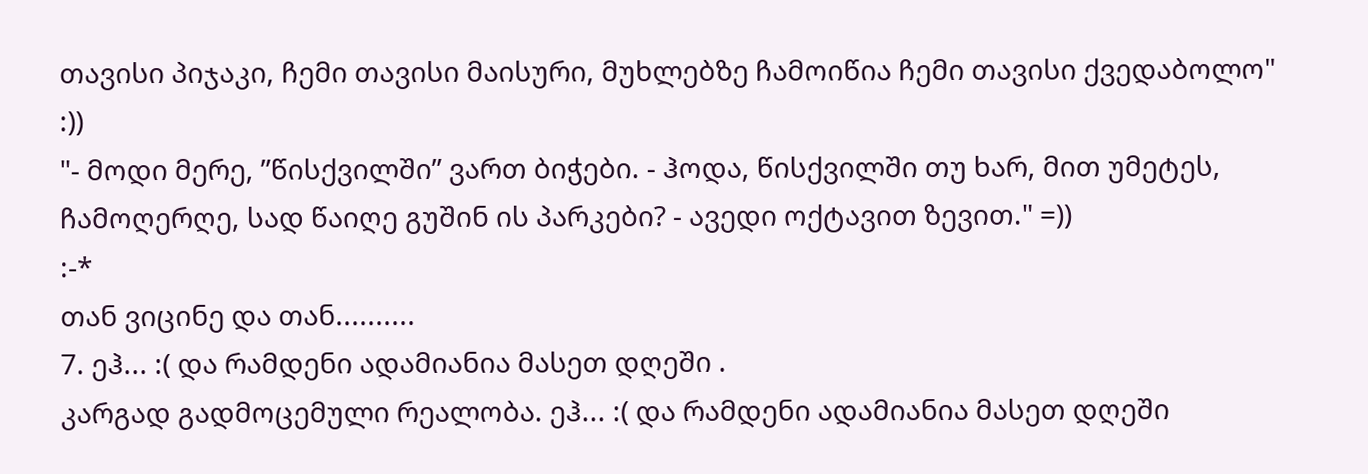თავისი პიჯაკი, ჩემი თავისი მაისური, მუხლებზე ჩამოიწია ჩემი თავისი ქვედაბოლო" :))
"- მოდი მერე, ”წისქვილში” ვართ ბიჭები. - ჰოდა, წისქვილში თუ ხარ, მით უმეტეს, ჩამოღერღე, სად წაიღე გუშინ ის პარკები? - ავედი ოქტავით ზევით." =))
:-*
თან ვიცინე და თან..........
7. ეჰ... :( და რამდენი ადამიანია მასეთ დღეში .
კარგად გადმოცემული რეალობა. ეჰ... :( და რამდენი ადამიანია მასეთ დღეში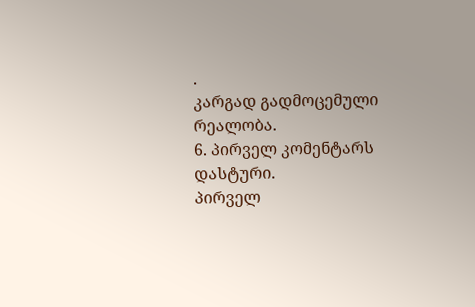.
კარგად გადმოცემული რეალობა.
6. პირველ კომენტარს დასტური.
პირველ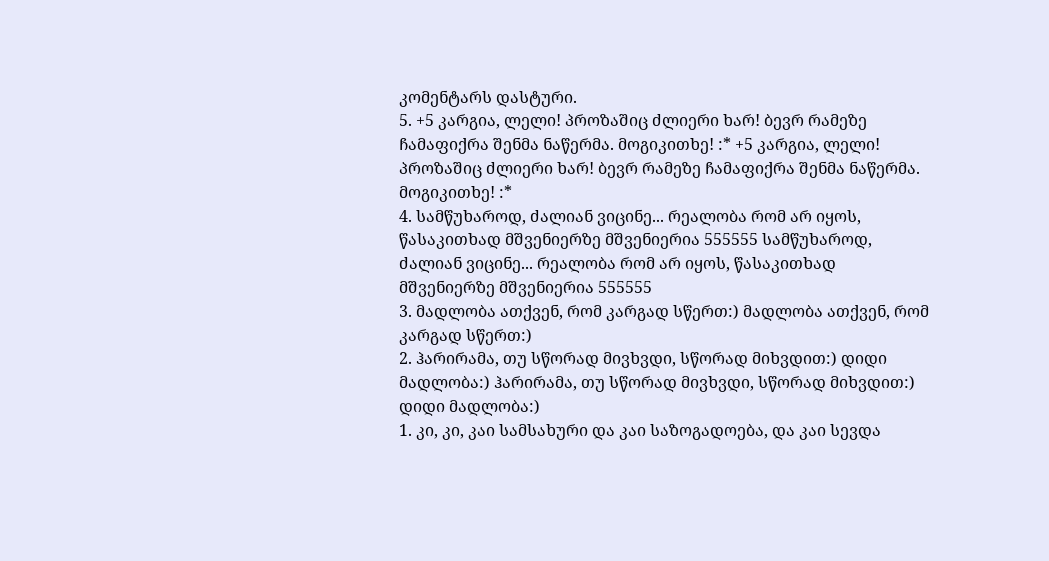კომენტარს დასტური.
5. +5 კარგია, ლელი! პროზაშიც ძლიერი ხარ! ბევრ რამეზე ჩამაფიქრა შენმა ნაწერმა. მოგიკითხე! :* +5 კარგია, ლელი! პროზაშიც ძლიერი ხარ! ბევრ რამეზე ჩამაფიქრა შენმა ნაწერმა. მოგიკითხე! :*
4. სამწუხაროდ, ძალიან ვიცინე... რეალობა რომ არ იყოს, წასაკითხად მშვენიერზე მშვენიერია 555555 სამწუხაროდ, ძალიან ვიცინე... რეალობა რომ არ იყოს, წასაკითხად მშვენიერზე მშვენიერია 555555
3. მადლობა ათქვენ, რომ კარგად სწერთ:) მადლობა ათქვენ, რომ კარგად სწერთ:)
2. ჰარირამა, თუ სწორად მივხვდი, სწორად მიხვდით:) დიდი მადლობა:) ჰარირამა, თუ სწორად მივხვდი, სწორად მიხვდით:) დიდი მადლობა:)
1. კი, კი, კაი სამსახური და კაი საზოგადოება, და კაი სევდა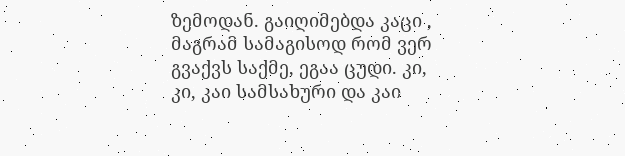ზემოდან. გაიღიმებდა კაცი , მაგრამ სამაგისოდ რომ ვერ გვაქვს საქმე, ეგაა ცუდი. კი, კი, კაი სამსახური და კაი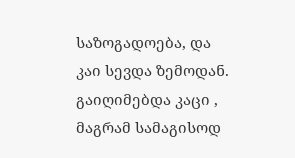საზოგადოება, და კაი სევდა ზემოდან. გაიღიმებდა კაცი , მაგრამ სამაგისოდ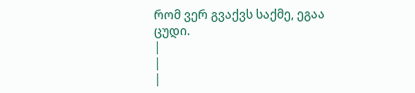რომ ვერ გვაქვს საქმე, ეგაა ცუდი.
|
|
|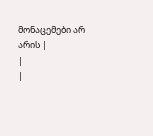მონაცემები არ არის |
|
|